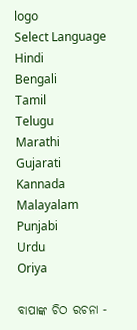logo
Select Language
Hindi
Bengali
Tamil
Telugu
Marathi
Gujarati
Kannada
Malayalam
Punjabi
Urdu
Oriya

ବାପାଙ୍କ ଚିଠ ରଚନା -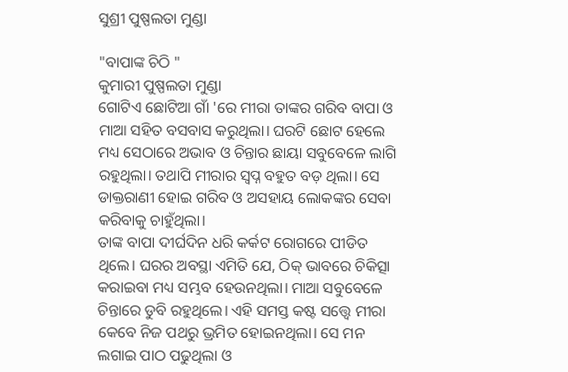ସୁଶ୍ରୀ ପୁଷ୍ପଲତା ମୁଣ୍ଡା

"ବାପାଙ୍କ ଚିଠି "
କୁମାରୀ ପୁଷ୍ପଲତା ମୁଣ୍ଡା
ଗୋଟିଏ ଛୋଟିଆ ଗାଁ 'ରେ ମୀରା ତାଙ୍କର ଗରିବ ବାପା ଓ ମାଆ ସହିତ ବସବାସ କରୁଥିଲା। ଘରଟି ଛୋଟ ହେଲେ ମଧ୍ୟ ସେଠାରେ ଅଭାବ ଓ ଚିନ୍ତାର ଛାୟା ସବୁବେଳେ ଲାଗି ରହୁଥିଲା। ତଥାପି ମୀରାର ସ୍ୱପ୍ନ ବହୁତ ବଡ଼ ଥିଲା। ସେ ଡାକ୍ତରାଣୀ ହୋଇ ଗରିବ ଓ ଅସହାୟ ଲୋକଙ୍କର ସେବା କରିବାକୁ ଚାହୁଁଥିଲା।
ତାଙ୍କ ବାପା ଦୀର୍ଘଦିନ ଧରି କର୍କଟ ରୋଗରେ ପୀଡିତ ଥିଲେ। ଘରର ଅବସ୍ଥା ଏମିତି ଯେ, ଠିକ୍ ଭାବରେ ଚିକିତ୍ସା କରାଇବା ମଧ୍ୟ ସମ୍ଭବ ହେଉନଥିଲା। ମାଆ ସବୁବେଳେ ଚିନ୍ତାରେ ଡୁବି ରହୁଥିଲେ। ଏହି ସମସ୍ତ କଷ୍ଟ ସତ୍ତ୍ୱେ ମୀରା କେବେ ନିଜ ପଥରୁ ଭ୍ରମିତ ହୋଇନଥିଲା। ସେ ମନ ଲଗାଇ ପାଠ ପଢୁଥିଲା ଓ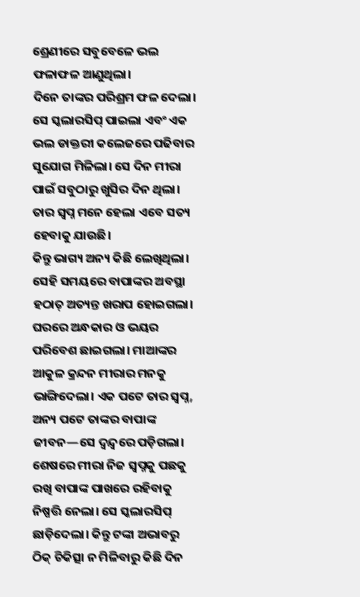ଶ୍ରେଣୀରେ ସବୁବେଳେ ଭଲ ଫଳାଫଳ ଆଣୁଥିଲା।
ଦିନେ ତାଙ୍କର ପରିଶ୍ରମ ଫଳ ଦେଲା। ସେ ସ୍କଲାରସିପ୍ ପାଇଲା ଏବଂ ଏକ ଭଲ ଡାକ୍ତରୀ କଲେଜରେ ପଢିବାର ସୁଯୋଗ ମିଳିଲା। ସେ ଦିନ ମୀରା ପାଇଁ ସବୁଠାରୁ ଖୁସିର ଦିନ ଥିଲା। ତାର ସ୍ୱପ୍ନ ମନେ ହେଲା ଏବେ ସତ୍ୟ ହେବାକୁ ଯାଉଛି।
କିନ୍ତୁ ଭାଗ୍ୟ ଅନ୍ୟ କିଛି ଲେଖିଥିଲା। ସେହି ସମୟରେ ବାପାଙ୍କର ଅବସ୍ଥା ହଠାତ୍ ଅତ୍ୟନ୍ତ ଖରାପ ହୋଇଗଲା। ଘରରେ ଅନ୍ଧକାର ଓ ଭୟର ପରିବେଶ ଛାଇଗଲା। ମାଆଙ୍କର ଆକୁଳ କ୍ରନ୍ଦନ ମୀରାର ମନକୁ ଭାଙ୍ଗିଦେଲା। ଏକ ପଟେ ତାର ସ୍ୱପ୍ନ, ଅନ୍ୟ ପଟେ ତାଙ୍କର ବାପାଙ୍କ ଜୀବନ—ସେ ଦ୍ୱନ୍ଦ୍ୱରେ ପଡ଼ିଗଲା।
ଶେଷରେ ମୀରା ନିଜ ସ୍ୱପ୍ନକୁ ପଛକୁ ରଖି ବାପାଙ୍କ ପାଖରେ ରହିବାକୁ ନିଷ୍ପତ୍ତି ନେଲା। ସେ ସ୍କଲାରସିପ୍ ଛାଡ଼ିଦେଲା। କିନ୍ତୁ ଟଙ୍କା ଅଭାବରୁ ଠିକ୍ ଚିକିତ୍ସା ନ ମିଳିବାରୁ କିଛି ଦିନ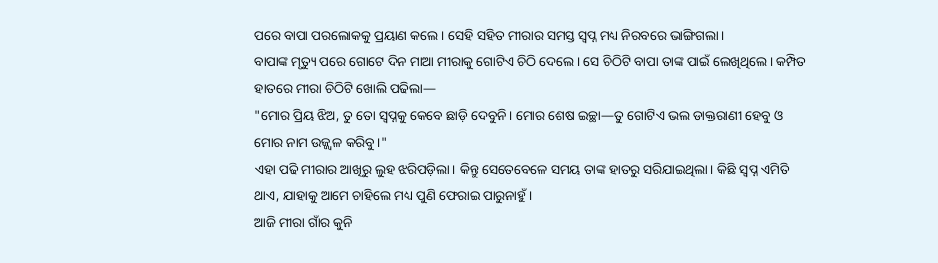ପରେ ବାପା ପରଲୋକକୁ ପ୍ରୟାଣ କଲେ। ସେହି ସହିତ ମୀରାର ସମସ୍ତ ସ୍ୱପ୍ନ ମଧ୍ୟ ନିରବରେ ଭାଙ୍ଗିଗଲା।
ବାପାଙ୍କ ମୃତ୍ୟୁ ପରେ ଗୋଟେ ଦିନ ମାଆ ମୀରାକୁ ଗୋଟିଏ ଚିଠି ଦେଲେ। ସେ ଚିଠିଟି ବାପା ତାଙ୍କ ପାଇଁ ଲେଖିଥିଲେ। କମ୍ପିତ ହାତରେ ମୀରା ଚିଠିଟି ଖୋଲି ପଢିଲା—
"ମୋର ପ୍ରିୟ ଝିଅ, ତୁ ତୋ ସ୍ୱପ୍ନକୁ କେବେ ଛାଡ଼ି ଦେବୁନି। ମୋର ଶେଷ ଇଚ୍ଛା—ତୁ ଗୋଟିଏ ଭଲ ଡାକ୍ତରାଣୀ ହେବୁ ଓ ମୋର ନାମ ଉଜ୍ଜ୍ୱଳ କରିବୁ।"
ଏହା ପଢି ମୀରାର ଆଖିରୁ ଲୁହ ଝରିପଡ଼ିଲା। କିନ୍ତୁ ସେତେବେଳେ ସମୟ ତାଙ୍କ ହାତରୁ ସରିଯାଇଥିଲା। କିଛି ସ୍ୱପ୍ନ ଏମିତି ଥାଏ, ଯାହାକୁ ଆମେ ଚାହିଲେ ମଧ୍ୟ ପୁଣି ଫେରାଇ ପାରୁନାହୁଁ।
ଆଜି ମୀରା ଗାଁର କୁନି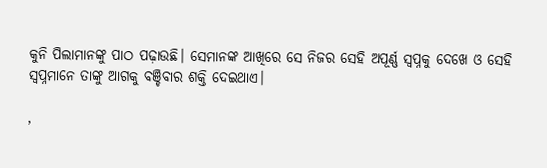କୁନି ପିଲାମାନଙ୍କୁ ପାଠ ପଢ଼ାଉଛି। ସେମାନଙ୍କ ଆଖିରେ ସେ ନିଜର ସେହି ଅପୂର୍ଣ୍ଣ ସ୍ୱପ୍ନକୁ ଦେଖେ ଓ ସେହି ସ୍ୱପ୍ନମାନେ ତାଙ୍କୁ ଆଗକୁ ବଞ୍ଚିବାର ଶକ୍ତି ଦେଇଥାଏ।

,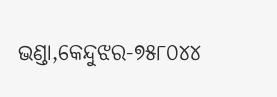ଭଣ୍ଡା,କେନ୍ଦୁଝର-୭୫୮୦୪୪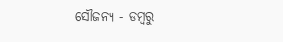ସୌଜନ୍ଯ - ଡମ୍ବରୁ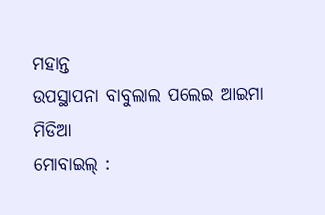ମହାନ୍ତ
ଉପସ୍ଥାପନା ବାବୁଲାଲ ପଲେଇ ଆଇମା ମିଡିଆ
ମୋବାଇଲ୍ :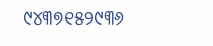୯୪୩୭୧୫୨୯୩୬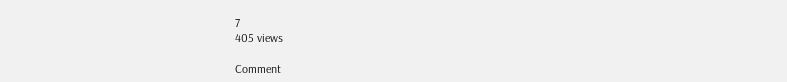7
405 views

Comment